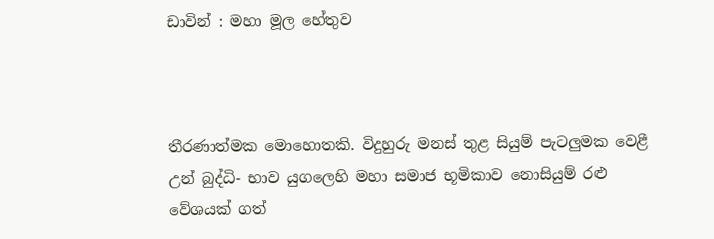ඩාවින් : මහා මූල හේතුව



තීරණාත්මක මොහොතකි. විදුහුරු මනස්‌ තුළ සියුම් පැටලුමක වෙළී උන් බුද්ධි- භාව යුගලෙහි මහා සමාජ භූමිකාව නොසියුම් රළු වේශයක්‌ ගත්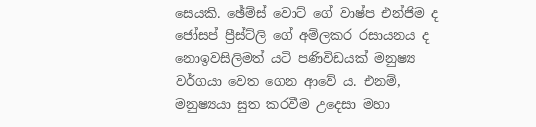සෙයකි. ඡේම්ස්‌ වොට්‌ ගේ වාෂ්ප එන්ජිම ද ජෝසප් ප්‍රීස්‌ට්‌ලි ගේ අම්ලකර රසායනය ද නොඉවසිලිමත් යටි පණිවිඩයක්‌ මනුෂ්‍ය වර්ගයා වෙත ගෙන ආවේ ය. එනම්, මනුෂ්‍යයා සුත කරවීම උදෙසා මහා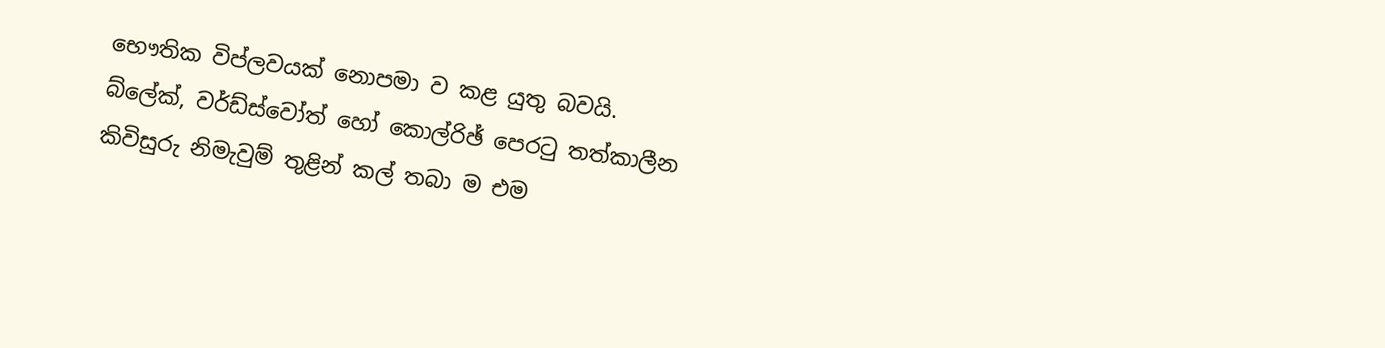භෞතික විප්ලවයක්‌ නොපමා ව කළ යුතු බවයි. බ්ලේක්‌, වර්ඩ්ස්‌වෝත් හෝ කොල්රිඡ් පෙරටු තත්කාලීන කිවිසුරු නිමැවුම් තුළින් කල් තබා ම එම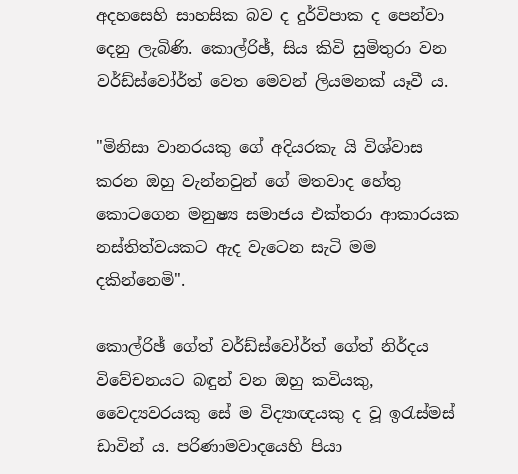අදහසෙහි සාහසික බව ද දුර්විපාක ද පෙන්වා දෙනු ලැබිණි. කොල්රිඡ්, සිය කිවි සුමිතුරා වන වර්ඩ්ස්‌වෝර්ත් වෙත මෙවන් ලියමනක්‌ යෑවී ය.

"මිනිසා වානරයකු ගේ අදියරකැ යි විශ්වාස කරන ඔහු වැන්නවුන් ගේ මතවාද හේතු කොටගෙන මනුෂ්‍ය සමාජය එක්‌තරා ආකාරයක නස්‌තිත්වයකට ඇද වැටෙන සැටි මම දකින්නෙමි".

කොල්රිඡ් ගේත් වර්ඩ්ස්‌වෝර්ත් ගේත් නිර්දය විවේචනයට බඳුන් වන ඔහු කවියකු, වෛද්‍යවරයකු සේ ම විද්‍යාඥයකු ද වූ ඉරැස්‌මස්‌ ඩාවින් ය. පරිණාමවාදයෙහි පියා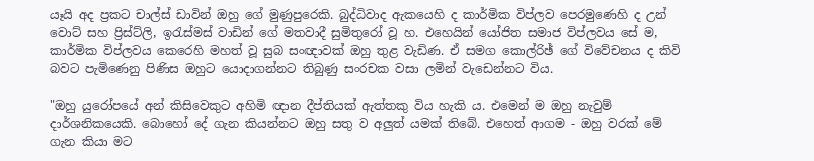යෑයි අද ප්‍රකට චාල්ස්‌ ඩාවින් ඔහු ගේ මුණුපුරෙකි. බුද්ධිවාද ඇකයෙහි ද කාර්මික විප්ලව පෙරමුණෙහි ද උන් වොට්‌ සහ ප්‍රිස්‌ට්‌ලි, ඉරැස්‌මස්‌ වාඩින් ගේ මතවාදී සුමිතුරෝ වූ හ. එහෙයින් යෝජිත සමාජ විප්ලවය සේ ම, කාර්මික විප්ලවය කෙරෙහි මහත් වූ සුබ සංඥාවක්‌ ඔහු තුළ වැඩිණ. ඒ සමග කොල්රිඡ් ගේ විවේචනය ද කිවි බවට පැමිණෙනු පිණිස ඔහුට යොදාගන්නට තිබුණු සංරචක වසා ලමින් වැඩෙන්නට විය.

"ඔහු යුරෝපයේ අන් කිසිවෙකුට අහිමි ඥාන දීප්තියක්‌ ඇත්තකු විය හැකි ය. එමෙන් ම ඔහු නැවුම් දාර්ශනිකයෙකි. බොහෝ දේ ගැන කියන්නට ඔහු සතු ව අලුත් යමක්‌ තිබේ. එහෙත් ආගම - ඔහු වරක්‌ මේ ගැන කියා මට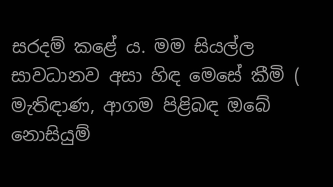සරදම් කළේ ය. මම සියල්ල සාවධානව අසා හිඳ මෙසේ කීමි ( මැතිඳාණ, ආගම පිළිබඳ ඔබේ නොසියුම්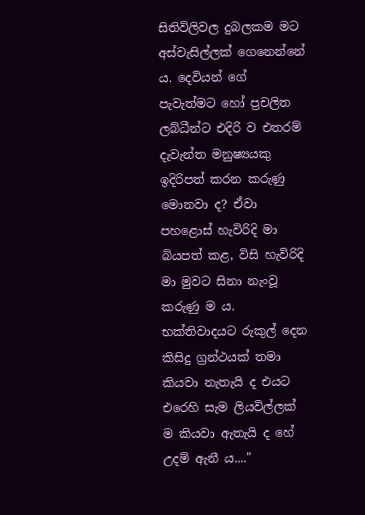සිතිවිලිවල දුබලකම මට අස්‌වැසිල්ලක්‌ ගෙනෙන්නේ ය. දෙවියන් ගේ පැවැත්මට හෝ ප්‍රචලිත ලබ්ධීන්ට එදිරි ව එතරම් දැවැන්ත මනුෂ්‍යයකු ඉදිරිපත් කරන කරුණු මොනවා ද? ඒවා පහළොස්‌ හැවිරිදි මා බියපත් කළ, විසි හැවිරිදි මා මුවට සිනා නැංවූ කරුණු ම ය. භක්‌තිවාදයට රුකුල් දෙන කිසිදු ග්‍රන්ථයක්‌ තමා කියවා නැතැයි ද එයට එරෙහි සැම ලියවිල්ලක්‌ ම කියවා ඇතැයි ද හේ උදම් ඇනී ය...."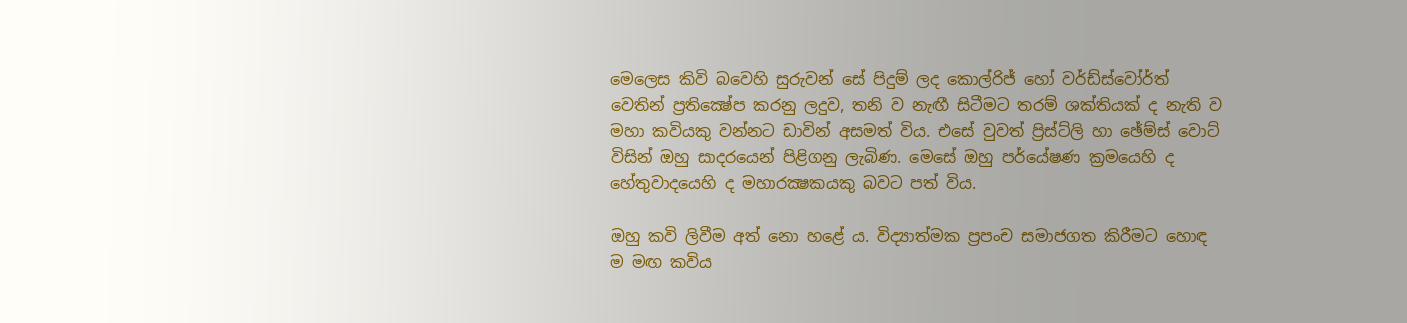මෙලෙස කිවි බවෙහි සුරුවන් සේ පිදුම් ලද කොල්රිජ් හෝ වර්ඩ්ස්‌වෝර්ත් වෙතින් ප්‍රතික්‍ෂේප කරනු ලදුව, තනි ව නැඟී සිටීමට තරම් ශක්‌තියක්‌ ද නැති ව මහා කවියකු වන්නට ඩාවින් අසමත් විය. එසේ වුවත් ප්‍රිස්‌ට්‌ලි හා ඡේම්ස්‌ වොට්‌ විසින් ඔහු සාදරයෙන් පිළිගනු ලැබිණ. මෙසේ ඔහු පර්යේෂණ ක්‍රමයෙහි ද හේතුවාදයෙහි ද මහාරක්‍ෂකයකු බවට පත් විය.

ඔහු කවි ලිවීම අත් නො හළේ ය. විද්‍යාත්මක ප්‍රපංච සමාජගත කිරීමට හොඳ ම මඟ කවිය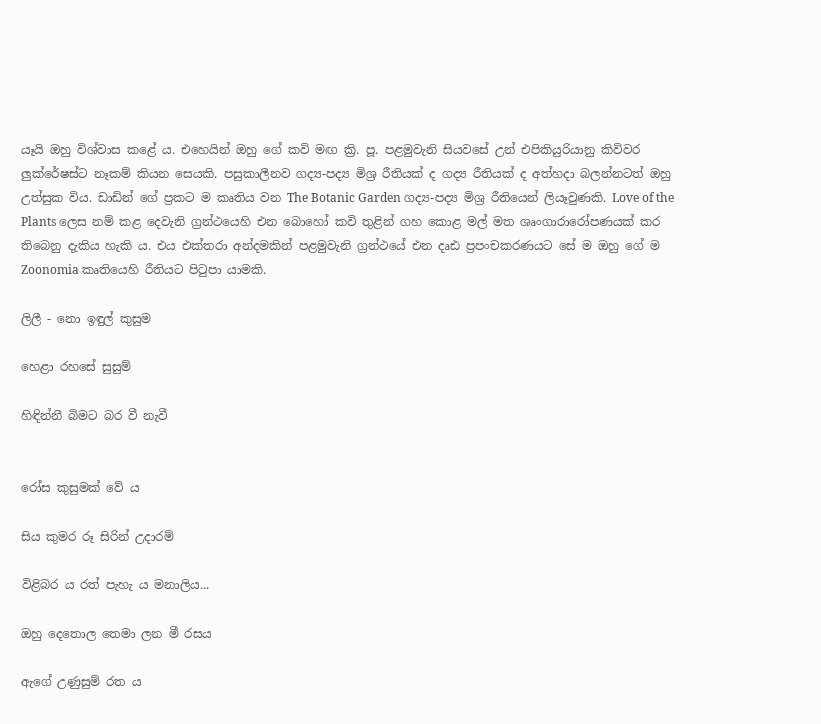යෑයි ඔහු විශ්වාස කළේ ය. එහෙයින් ඔහු ගේ කවි මඟ ක්‍රි. පූ. පළමුවැනි සියවසේ උන් එපිකියුරියානු කිවිවර ලුක්‌රේෂස්‌ට නෑකම් කියන සෙයකි. පසුකාලීනව ගද්‍ය-පද්‍ය මිශ්‍ර රීතියක්‌ ද ගද්‍ය රීතියක්‌ ද අත්හදා බලන්නටත් ඔහු උත්සුක විය. ඩාඩින් ගේ ප්‍රකට ම කෘතිය වන The Botanic Garden ගද්‍ය-පද්‍ය මිශ්‍ර රීතියෙන් ලියෑවුණකි. Love of the Plants ලෙස නම් කළ දෙවැනි ග්‍රන්ථයෙහි එන බොහෝ කවි තුළින් ගහ කොළ මල් මත ශෘංගාරාරෝපණයක්‌ කර තිබෙනු දැකිය හැකි ය. එය එක්‌තරා අන්දමකින් පළමුවැනි ග්‍රන්ථයේ එන දෘඪ ප්‍රපංචකරණයට සේ ම ඔහු ගේ ම Zoonomia කෘතියෙහි රීතියට පිටුපා යාමකි.

ලිලී - නො ඉඳුල් කුසුම

හෙළා රහසේ සුසුම්

හිඳින්නී බිමට බර වී නැවී


රෝස කුසුමක්‌ වේ ය

සිය කුමර රූ සිරින් උදාරම්

විළිබර ය රත් පැහැ ය මනාලිය...

ඔහු දෙතොල තෙමා ලන මී රසය

ඇගේ උණුසුම් රත ය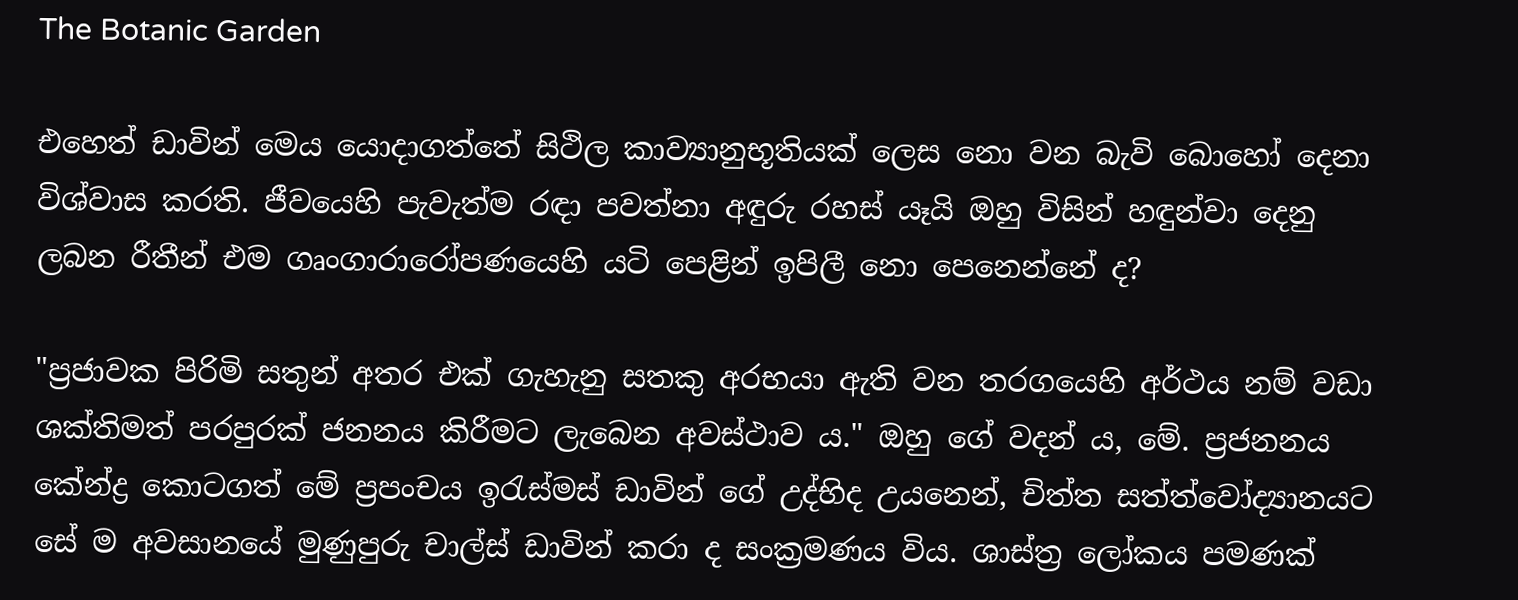The Botanic Garden

එහෙත් ඩාවින් මෙය යොදාගත්තේ සිථිල කාව්‍යානුභූතියක්‌ ලෙස නො වන බැවි බොහෝ දෙනා විශ්වාස කරති. ජීවයෙහි පැවැත්ම රඳා පවත්නා අඳුරු රහස්‌ යෑයි ඔහු විසින් හඳුන්වා දෙනු ලබන රීතීන් එම ගෘංගාරාරෝපණයෙහි යටි පෙළින් ඉපිලී නො පෙනෙන්නේ ද?

"ප්‍රජාවක පිරිමි සතුන් අතර එක්‌ ගැහැනු සතකු අරභයා ඇති වන තරගයෙහි අර්ථය නම් වඩා ශක්‌තිමත් පරපුරක්‌ ජනනය කිරීමට ලැබෙන අවස්‌ථාව ය." ඔහු ගේ වදන් ය, මේ. ප්‍රජනනය කේන්ද්‍ර කොටගත් මේ ප්‍රපංචය ඉරැස්‌මස්‌ ඩාවින් ගේ උද්භිද උයනෙන්, චිත්ත සත්ත්වෝද්‍යානයට සේ ම අවසානයේ මුණුපුරු චාල්ස්‌ ඩාවින් කරා ද සංක්‍රමණය විය. ශාස්‌ත්‍ර ලෝකය පමණක්‌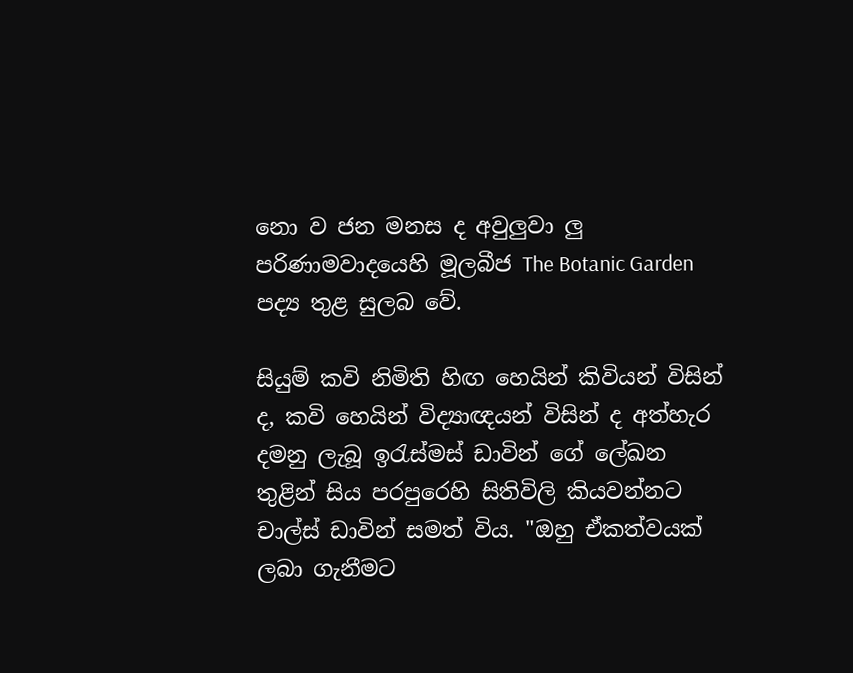නො ව ජන මනස ද අවුලුවා ලු පරිණාමවාදයෙහි මූලබීජ The Botanic Garden පද්‍ය තුළ සුලබ වේ.

සියුම් කවි නිමිති හිඟ හෙයින් කිවියන් විසින් ද, කවි හෙයින් විද්‍යාඥයන් විසින් ද අත්හැර දමනු ලැබූ ඉරැස්‌මස්‌ ඩාවින් ගේ ලේඛන තුළින් සිය පරපුරෙහි සිතිවිලි කියවන්නට චාල්ස්‌ ඩාවින් සමත් විය. "ඔහු ඒකත්වයක්‌ ලබා ගැනීමට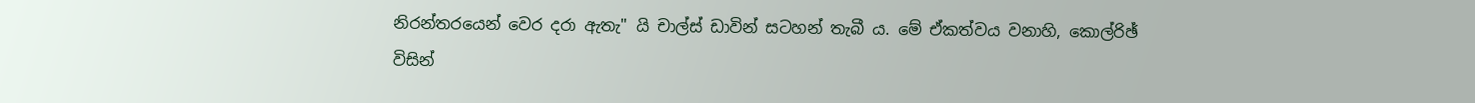නිරන්තරයෙන් වෙර දරා ඇතැ" යි චාල්ස්‌ ඩාවින් සටහන් තැබී ය. මේ ඒකත්වය වනාහි, කොල්රිඡ් විසින්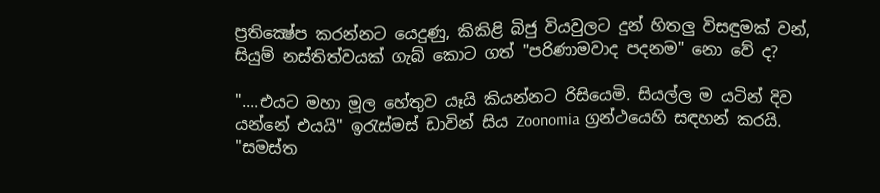ප්‍රතික්‍ෂේප කරන්නට යෙදුණු, කිකිළි බිජු වියවුලට දුන් හිතලු විසඳුමක්‌ වන්, සියුම් නස්‌තිත්වයක්‌ ගැබ් කොට ගත් "පරිණාමවාද පදනම" නො වේ ද?

"....එයට මහා මූල හේතුව යෑයි කියන්නට රිසියෙමි. සියල්ල ම යටින් දිව යන්නේ එයයි" ඉරැස්‌මස්‌ ඩාවින් සිය Zoonomia ග්‍රන්ථයෙහි සඳහන් කරයි. "සමස්‌ත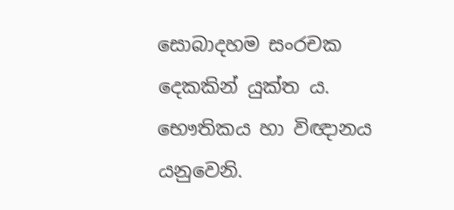සොබාදහම සංරචක දෙකකින් යුක්‌ත ය. භෞතිකය හා විඥානය යනුවෙනි.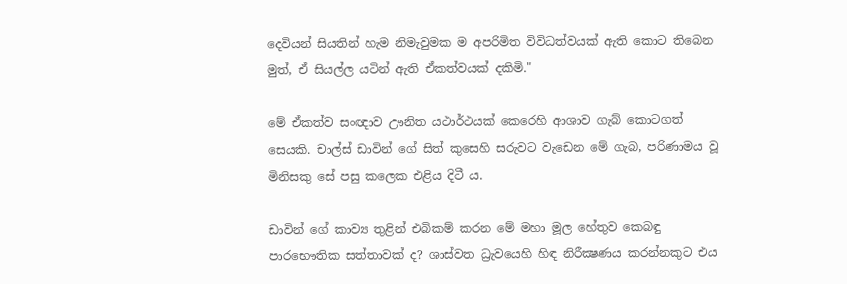දෙවියන් සියතින් හැම නිමැවුමක ම අපරිමිත විවිධත්වයක්‌ ඇති කොට තිබෙන මුත්, ඒ සියල්ල යටින් ඇති ඒකත්වයක්‌ දකිමි."

මේ ඒකත්ව සංඥාව ඌනිත යථාර්ථයක්‌ කෙරෙහි ආශාව ගැබ් කොටගත් සෙයකි. චාල්ස්‌ ඩාවින් ගේ සිත් කුසෙහි සරුවට වැඩෙන මේ ගැබ, පරිණාමය වූ මිනිසකු සේ පසු කලෙක එළිය දිටී ය.

ඩාවින් ගේ කාව්‍ය තුළින් එබිකම් කරන මේ මහා මූල හේතුව කෙබඳු පාරභෞතික සත්තාවක්‌ ද? ශාස්‌වත ධ්‍රැවයෙහි හිඳ නිරීක්‍ෂණය කරන්නකුට එය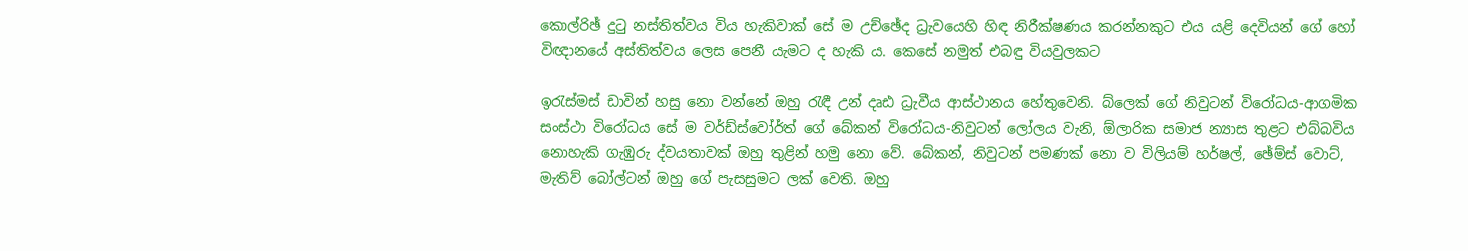කොල්රිඡ් දුටු නස්‌තිත්වය විය හැකිවාක්‌ සේ ම උච්ඡේද ධ්‍රැවයෙහි හිඳ නිරීක්‌ෂණය කරන්නකුට එය යළි දෙවියන් ගේ හෝ විඥානයේ අස්‌තිත්වය ලෙස පෙනී යැමට ද හැකි ය. කෙසේ නමුත් එබඳු වියවුලකට

ඉරැස්‌මස්‌ ඩාවින් හසු නො වන්නේ ඔහු රැඳී උන් දෘඪ ධ්‍රැවීය ආස්‌ථානය හේතුවෙනි. බ්ලෙක්‌ ගේ නිවුටන් විරෝධය-ආගමික සංස්‌ථා විරෝධය සේ ම වර්ඩ්ස්‌වෝර්ත් ගේ බේකන් විරෝධය-නිවුටන් ලෝලය වැනි, ඕලාරික සමාජ න්‍යාස තුළට එබ්බවිය නොහැකි ගැඹුරු ද්වයතාවක්‌ ඔහු තුළින් හමු නො වේ. බේකන්, නිවුටන් පමණක්‌ නො ව විලියම් හර්ෂල්, ඡේම්ස්‌ වොට්‌, මැතිව් බෝල්ටන් ඔහු ගේ පැසසුමට ලක්‌ වෙති. ඔහු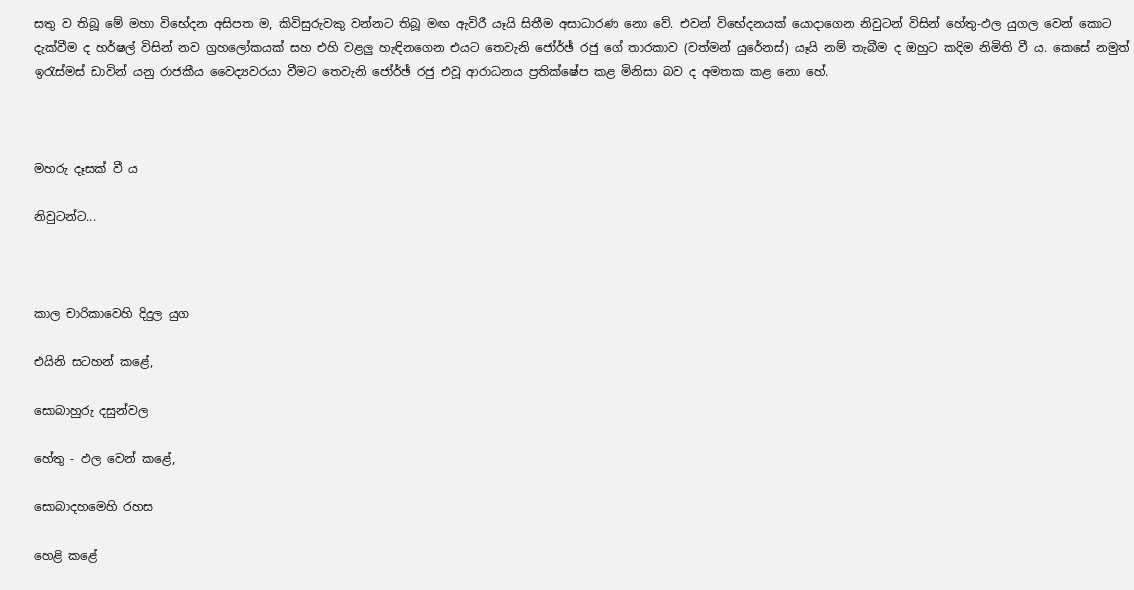සතු ව තිබූ මේ මහා විභේදන අසිපත ම, කිවිසුරුවකු වන්නට තිබූ මඟ ඇවිරී යෑයි සිතීම අසාධාරණ නො වේ. එවන් විභේදනයක්‌ යොදාගෙන නිවුටන් විසින් හේතු-ඵල යුගල වෙන් කොට දැක්‌වීම ද හර්ෂල් විසින් නව ග්‍රහලෝකයක්‌ සහ එහි වළලු හැඳිනගෙන එයට තෙවැනි ජෝර්ඡ් රජු ගේ තාරකාව (වත්මන් යුරේනස්‌) යෑයි නම් තැබීම ද ඔහුට කදිම නිමිති වී ය. කෙසේ නමුත් ඉරැස්‌මස්‌ ඩාවින් යනු රාජකීය වෛද්‍යවරයා වීමට තෙවැනි ජෝර්ඡ් රජු එවූ ආරාධනය ප්‍රතික්‌ෂේප කළ මිනිසා බව ද අමතක කළ නො හේ.



මහරු දෑසක්‌ වී ය

නිවුටන්ට...



කාල චාරිකාවෙහි දිදුල යුග

එයිනි සටහන් කළේ,

සොබාහුරු දසුන්වල

හේතු - ඵල වෙන් කළේ,

සොබාදහමෙහි රහස

හෙළි කළේ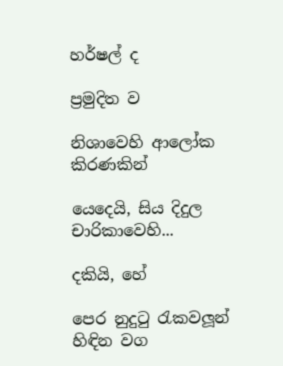හර්ෂල් ද

ප්‍රමුදිත ව

නිශාවෙහි ආලෝක කිරණකින්

යෙදෙයි, සිය දිදුල චාරිකාවෙහි...

දකියි, හේ

පෙර නුදුටු රැකවලූන් හිඳින වග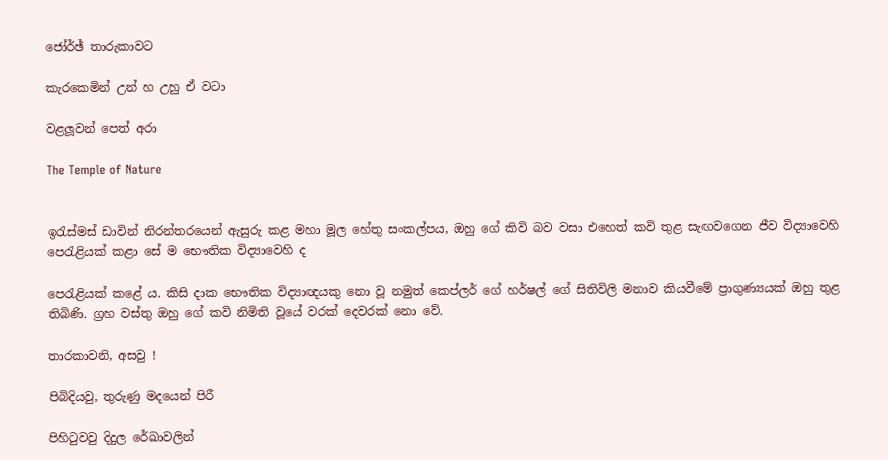ජෝර්ඡ් තාරුකාවට

කැරකෙමින් උන් හ උහු ඒ වටා

වළලූවන් පෙත් අරා

The Temple of Nature


ඉරැස්‌මස්‌ ඩාවින් නිරන්තරයෙන් ඇසුරු කළ මහා මූල හේතු සංකල්පය, ඔහු ගේ කිවි බව වසා එහෙත් කවි තුළ සැඟවගෙන ජීව විද්‍යාවෙහි පෙරැළියක්‌ කළා සේ ම භෞතික විද්‍යාවෙහි ද

පෙරැළියක්‌ කළේ ය. කිසි දාක භෞතික විද්‍යාඥයකු නො වූ නමුත් කෙප්ලර් ගේ හර්ෂල් ගේ සිතිවිලි මනාව කියවීමේ ප්‍රාගුණ්‍යයක්‌ ඔහු තුළ තිබිණි. ග්‍රහ වස්‌තු ඔහු ගේ කවි නිමිති වූයේ වරක්‌ දෙවරක්‌ නො වේ.

තාරකාවනි, අසවු !

පිබිදියවු, තුරුණු මදයෙන් පිරී

පිහිටුවවු දිදුල රේඛාවලින්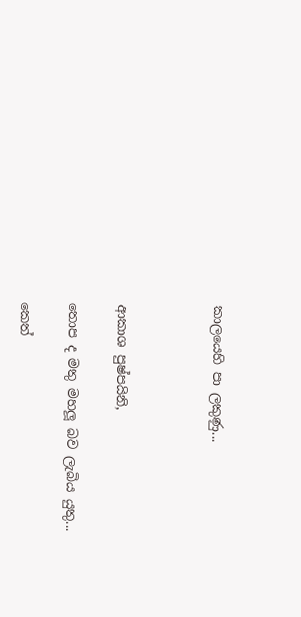කාලයෙහි පා ලකුණු...



ආකාශ පුෂ්පයිනි,

තොප ද මතු මහලූ බව ලැබිය යුතු...

කෙත්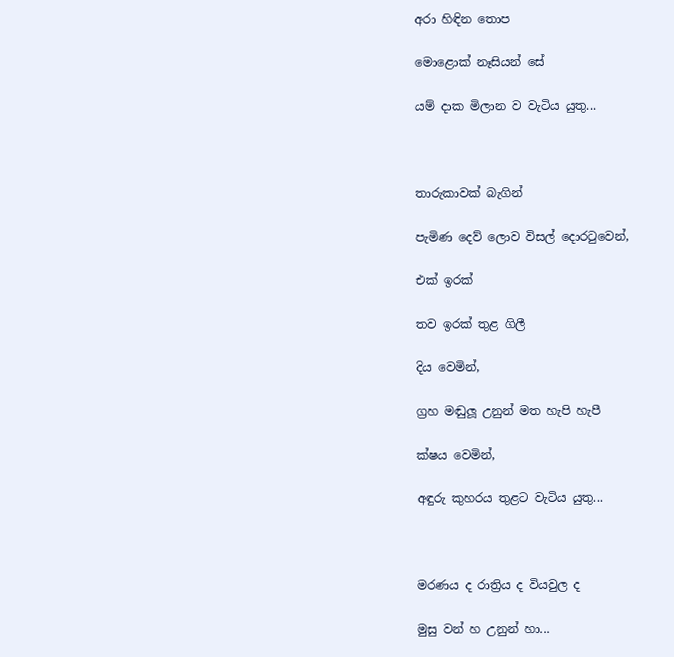අරා හිඳින තොප

මොළොක්‌ නෑසියන් සේ

යම් දාක මිලාන ව වැටිය යුතු...



තාරුකාවක්‌ බැගින්

පැමිණ දෙව් ලොව විසල් දොරටුවෙන්,

එක්‌ ඉරක්‌

තව ඉරක්‌ තුළ ගිලී

දිය වෙමින්,

ග්‍රහ මඬුලූ උනුන් මත හැපි හැපී

ක්‌ෂය වෙමින්,

අඳුරු කුහරය තුළට වැටිය යුතු...



මරණය ද රාත්‍රිය ද වියවුල ද

මුසු වන් හ උනුන් හා...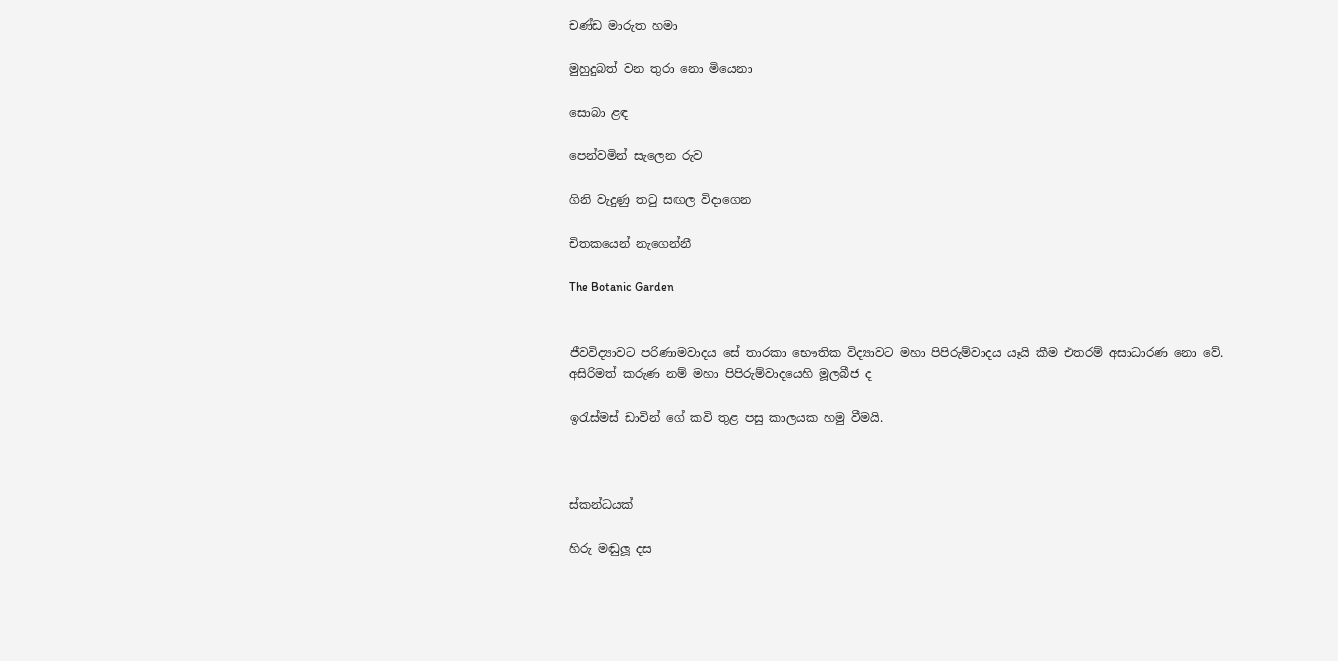චණ්‌ඩ මාරුත හමා

මුහුදුබත් වන තුරා නො මියෙනා

සොබා ළඳ

පෙන්වමින් සැලෙන රුව

ගිනි වැදුණු තටු සඟල විදාගෙන

චිතකයෙන් නැගෙන්නී

The Botanic Garden


ජීවවිද්‍යාවට පරිණාමවාදය සේ තාරකා භෞතික විද්‍යාවට මහා පිපිරුම්වාදය යෑයි කීම එතරම් අසාධාරණ නො වේ. අසිරිමත් කරුණ නම් මහා පිපිරුම්වාදයෙහි මූලබීජ ද

ඉරැස්‌මස්‌ ඩාවින් ගේ කවි තුළ පසු කාලයක හමු වීමයි.



ස්‌කන්ධයක්‌

හිරු මඬුලූ දස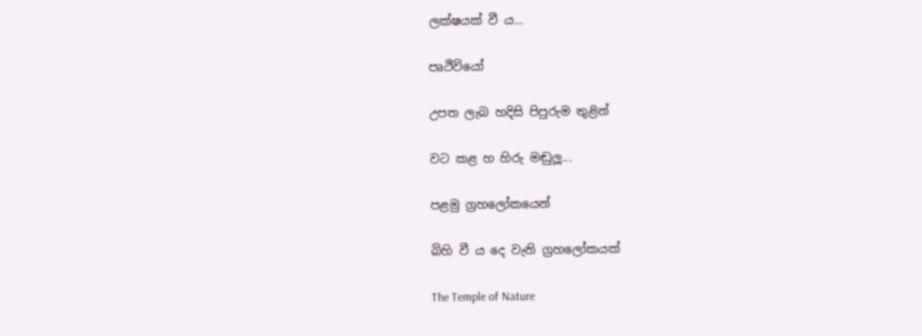ලක්‌ෂයක්‌ වී ය...

පෘථිවියෝ

උපත ලැබ හදිසි පිපුරුම තුළින්

වට කළ හ හිරු මඬුලූ...

පළමු ග්‍රහලෝකයෙන්

බිහි වී ය දෙ වැනි ග්‍රහලෝකයක්‌

The Temple of Nature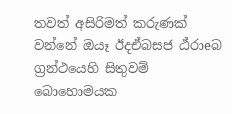තවත් අසිරිමත් කරුණක්‌ වන්නේ ඔයෑ ඊදඒබසජ ඨ්‌රාeබ ග්‍රන්ථයෙහි සිතුවම් බොහොමයක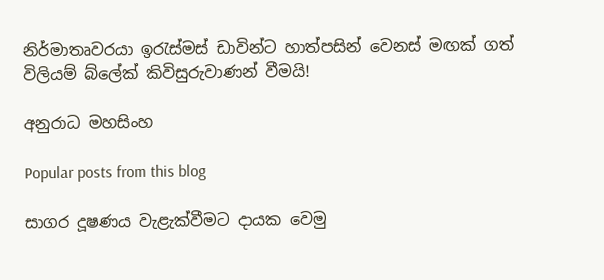නිර්මාතෘවරයා ඉරැස්‌මස්‌ ඩාවින්ට හාත්පසින් වෙනස්‌ මඟක්‌ ගත් විලියම් බ්ලේක්‌ කිවිසුරුවාණන් වීමයි!

අනුරාධ මහසිංහ

Popular posts from this blog

සාගර දූෂණය වැළැක්‌වීමට දායක වෙමු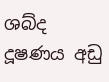ශබ්ද දූෂණය අඩු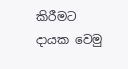කිරීමට දායක වෙමු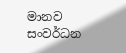මානව සංවර්ධන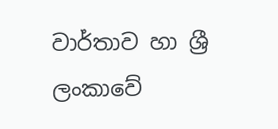වාර්තාව හා ශ්‍රී ලංකාවේ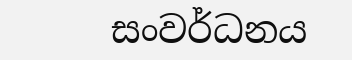සංවර්ධනය